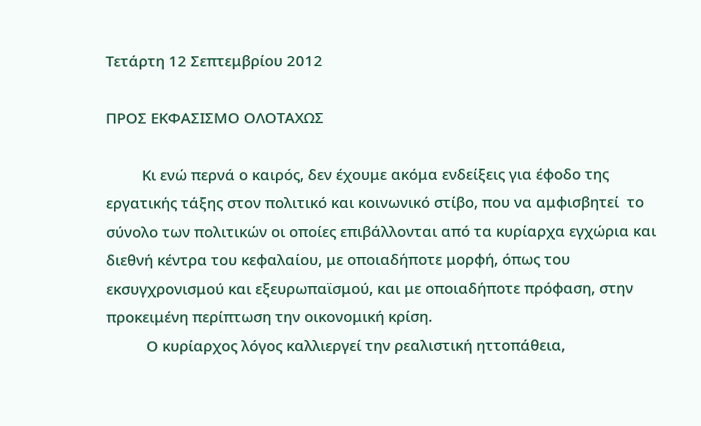Τετάρτη 12 Σεπτεμβρίου 2012

ΠΡΟΣ ΕΚΦΑΣΙΣΜΟ ΟΛΟΤΑΧΩΣ

         Κι ενώ περνά ο καιρός, δεν έχουμε ακόμα ενδείξεις για έφοδο της εργατικής τάξης στον πολιτικό και κοινωνικό στίβο, που να αμφισβητεί  το σύνολο των πολιτικών οι οποίες επιβάλλονται από τα κυρίαρχα εγχώρια και διεθνή κέντρα του κεφαλαίου, με οποιαδήποτε μορφή, όπως του  εκσυγχρονισμού και εξευρωπαϊσμού, και με οποιαδήποτε πρόφαση, στην προκειμένη περίπτωση την οικονομική κρίση.
          Ο κυρίαρχος λόγος καλλιεργεί την ρεαλιστική ηττοπάθεια,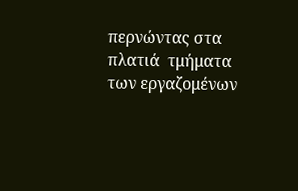περνώντας στα πλατιά  τμήματα των εργαζομένων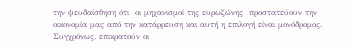την ψευδαίσθηση ότι  οι μηχανισμοί της ευρωζώνης  προστατεύουν την οικονομία μας από την κατάρρευση και αυτή η επιλογή είναι μονόδρομος. Συγχρόνως, επικρατούν οι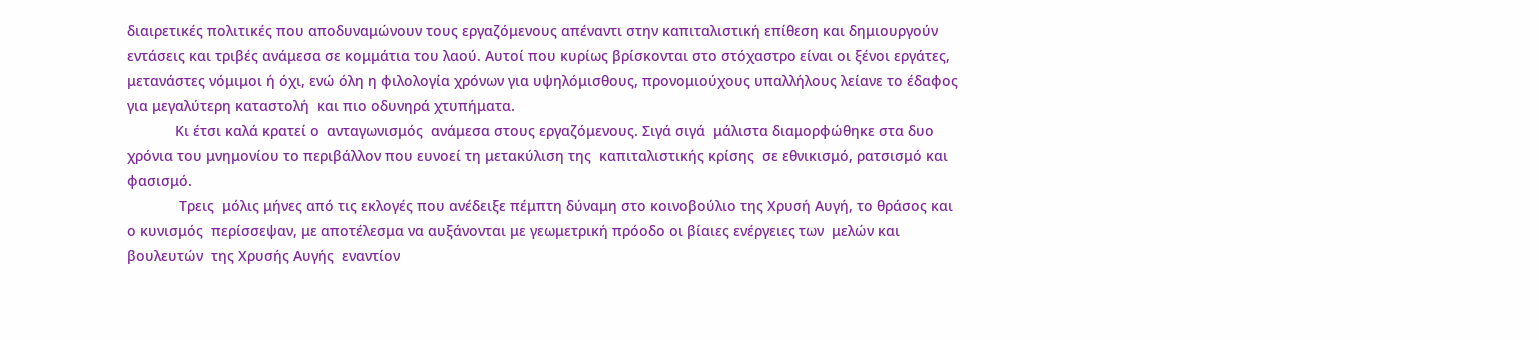διαιρετικές πολιτικές που αποδυναμώνουν τους εργαζόμενους απέναντι στην καπιταλιστική επίθεση και δημιουργούν εντάσεις και τριβές ανάμεσα σε κομμάτια του λαού. Αυτοί που κυρίως βρίσκονται στο στόχαστρο είναι οι ξένοι εργάτες,  μετανάστες νόμιμοι ή όχι, ενώ όλη η φιλολογία χρόνων για υψηλόμισθους, προνομιούχους υπαλλήλους λείανε το έδαφος για μεγαλύτερη καταστολή  και πιο οδυνηρά χτυπήματα.
            Κι έτσι καλά κρατεί ο  ανταγωνισμός  ανάμεσα στους εργαζόμενους. Σιγά σιγά  μάλιστα διαμορφώθηκε στα δυο χρόνια του μνημονίου το περιβάλλον που ευνοεί τη μετακύλιση της  καπιταλιστικής κρίσης  σε εθνικισμό, ρατσισμό και φασισμό.
             Τρεις  μόλις μήνες από τις εκλογές που ανέδειξε πέμπτη δύναμη στο κοινοβούλιο της Χρυσή Αυγή, το θράσος και ο κυνισμός  περίσσεψαν, με αποτέλεσμα να αυξάνονται με γεωμετρική πρόοδο οι βίαιες ενέργειες των  μελών και βουλευτών  της Χρυσής Αυγής  εναντίον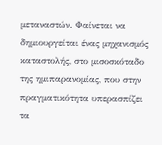μεταναστών. Φαίνεται να δημιουργείται ένας μηχανισμός καταστολής, στο μισοσκόταδο της ημιπαρανομίας, που στην πραγματικότητα υπερασπίζει τα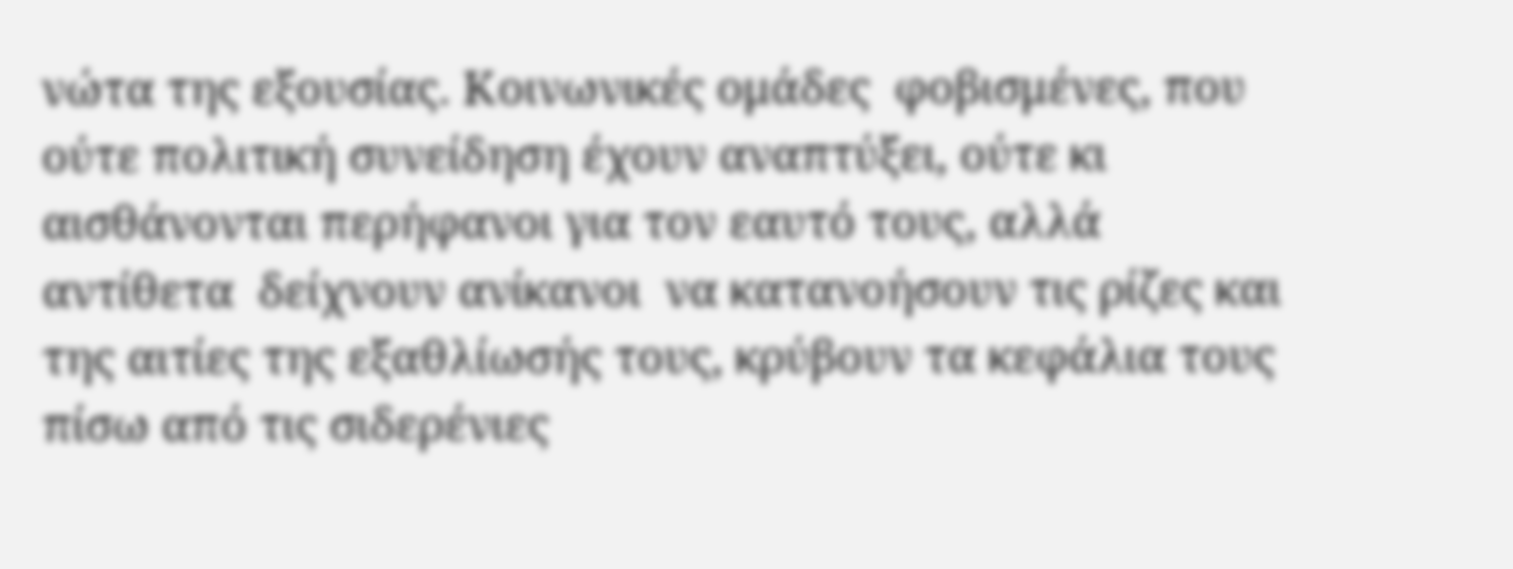νώτα της εξουσίας. Κοινωνικές ομάδες  φοβισμένες, που ούτε πολιτική συνείδηση έχουν αναπτύξει, ούτε κι αισθάνονται περήφανοι για τον εαυτό τους, αλλά αντίθετα  δείχνουν ανίκανοι  να κατανοήσουν τις ρίζες και της αιτίες της εξαθλίωσής τους, κρύβουν τα κεφάλια τους πίσω από τις σιδερένιες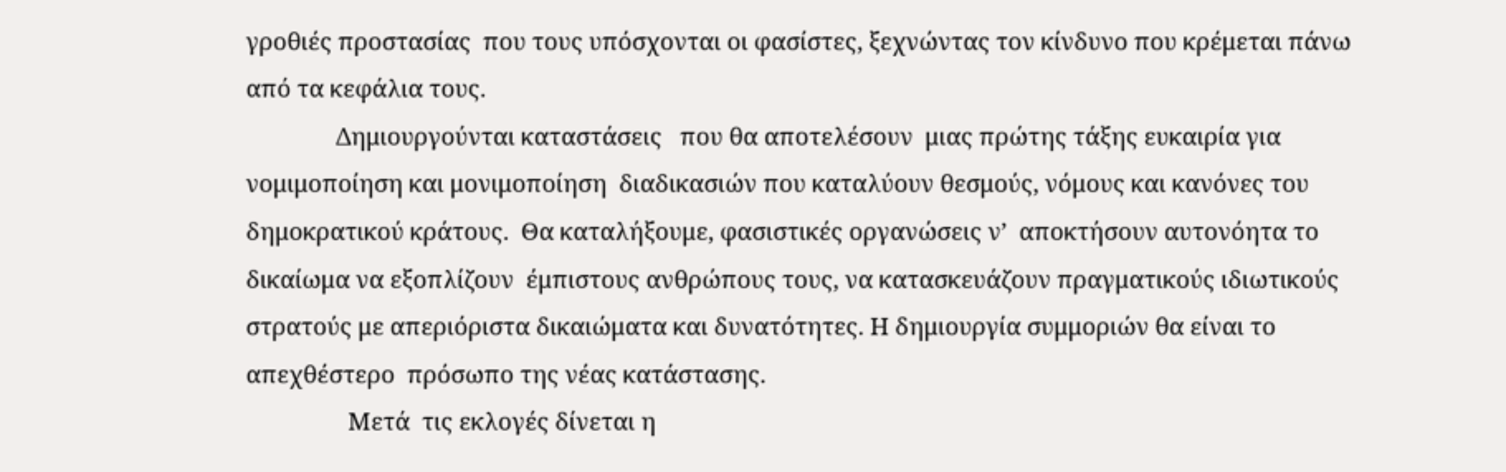γροθιές προστασίας  που τους υπόσχονται οι φασίστες, ξεχνώντας τον κίνδυνο που κρέμεται πάνω από τα κεφάλια τους.
               Δημιουργούνται καταστάσεις   που θα αποτελέσουν  μιας πρώτης τάξης ευκαιρία για νομιμοποίηση και μονιμοποίηση  διαδικασιών που καταλύουν θεσμούς, νόμους και κανόνες του δημοκρατικού κράτους.  Θα καταλήξουμε, φασιστικές οργανώσεις ν’  αποκτήσουν αυτονόητα το δικαίωμα να εξοπλίζουν  έμπιστους ανθρώπους τους, να κατασκευάζουν πραγματικούς ιδιωτικούς  στρατούς με απεριόριστα δικαιώματα και δυνατότητες. Η δημιουργία συμμοριών θα είναι το απεχθέστερο  πρόσωπο της νέας κατάστασης.
                 Μετά  τις εκλογές δίνεται η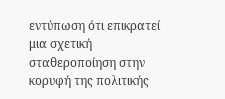εντύπωση ότι επικρατεί  μια σχετική σταθεροποίηση στην κορυφή της πολιτικής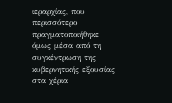ιεραρχίας, που περισσότερο  πραγματοποιήθηκε  όμως μέσα από τη συγκέντρωση της κυβερνητικής εξουσίας στα χέρια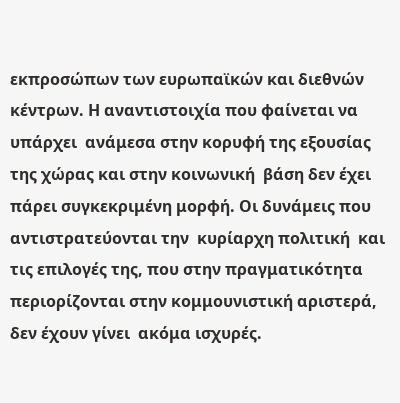εκπροσώπων των ευρωπαϊκών και διεθνών κέντρων. Η αναντιστοιχία που φαίνεται να υπάρχει  ανάμεσα στην κορυφή της εξουσίας της χώρας και στην κοινωνική  βάση δεν έχει πάρει συγκεκριμένη μορφή. Οι δυνάμεις που αντιστρατεύονται την  κυρίαρχη πολιτική  και τις επιλογές της, που στην πραγματικότητα περιορίζονται στην κομμουνιστική αριστερά,  δεν έχουν γίνει  ακόμα ισχυρές.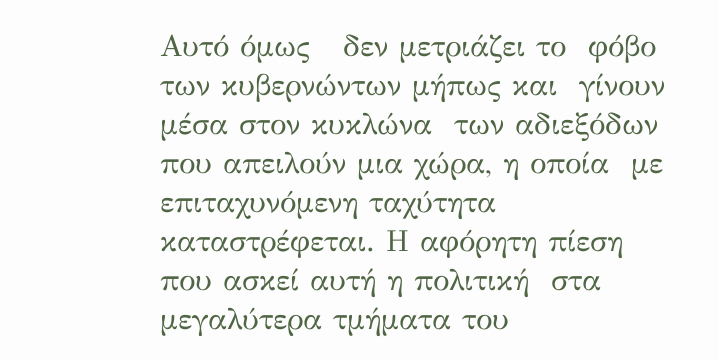Αυτό όμως   δεν μετριάζει το  φόβο των κυβερνώντων μήπως και  γίνουν  μέσα στον κυκλώνα  των αδιεξόδων που απειλούν μια χώρα, η οποία  με επιταχυνόμενη ταχύτητα καταστρέφεται. Η αφόρητη πίεση που ασκεί αυτή η πολιτική  στα μεγαλύτερα τμήματα του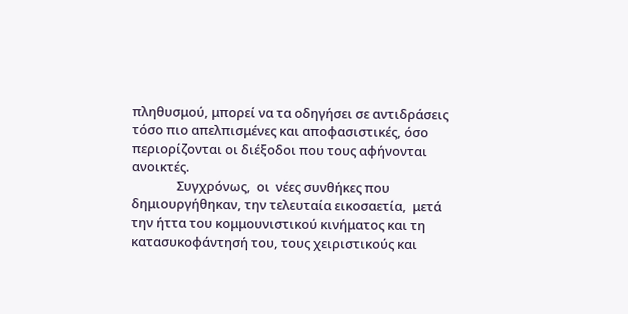πληθυσμού, μπορεί να τα οδηγήσει σε αντιδράσεις τόσο πιο απελπισμένες και αποφασιστικές, όσο περιορίζονται οι διέξοδοι που τους αφήνονται ανοικτές.
               Συγχρόνως,  οι  νέες συνθήκες που δημιουργήθηκαν, την τελευταία εικοσαετία,  μετά την ήττα του κομμουνιστικού κινήματος και τη κατασυκοφάντησή του, τους χειριστικούς και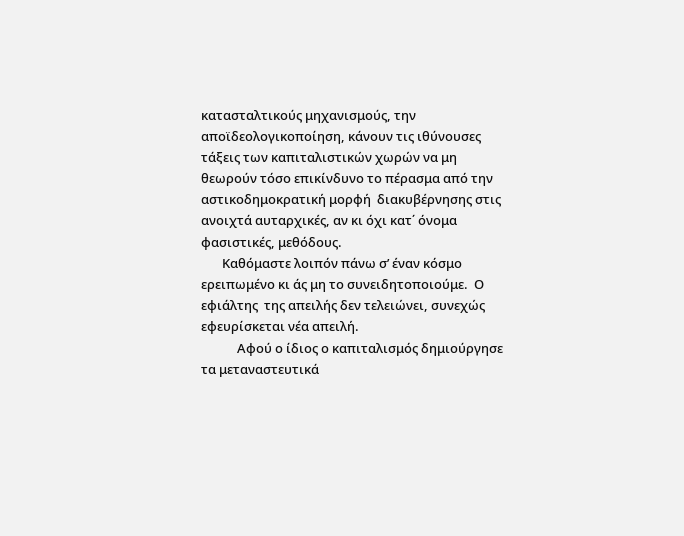κατασταλτικούς μηχανισμούς, την αποϊδεολογικοποίηση, κάνουν τις ιθύνουσες τάξεις των καπιταλιστικών χωρών να μη θεωρούν τόσο επικίνδυνο το πέρασμα από την αστικοδημοκρατική μορφή  διακυβέρνησης στις  ανοιχτά αυταρχικές, αν κι όχι κατ΄ όνομα φασιστικές, μεθόδους.
       Καθόμαστε λοιπόν πάνω σ’ έναν κόσμο ερειπωμένο κι άς μη το συνειδητοποιούμε.  Ο εφιάλτης  της απειλής δεν τελειώνει, συνεχώς εφευρίσκεται νέα απειλή.
            Αφού ο ίδιος ο καπιταλισμός δημιούργησε  τα μεταναστευτικά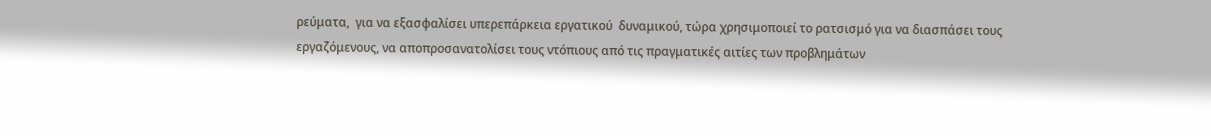ρεύματα,  για να εξασφαλίσει υπερεπάρκεια εργατικού  δυναμικού, τώρα χρησιμοποιεί το ρατσισμό για να διασπάσει τους εργαζόμενους, να αποπροσανατολίσει τους ντόπιους από τις πραγματικές αιτίες των προβλημάτων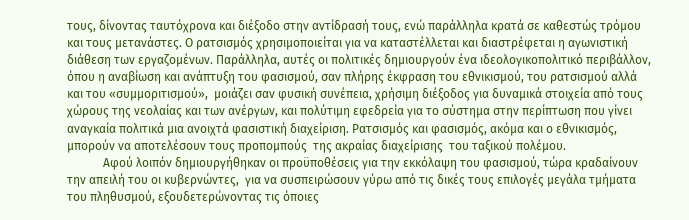τους, δίνοντας ταυτόχρονα και διέξοδο στην αντίδρασή τους, ενώ παράλληλα κρατά σε καθεστώς τρόμου  και τους μετανάστες. Ο ρατσισμός χρησιμοποιείται για να καταστέλλεται και διαστρέφεται η αγωνιστική διάθεση των εργαζομένων. Παράλληλα, αυτές οι πολιτικές δημιουργούν ένα ιδεολογικοπολιτικό περιβάλλον, όπου η αναβίωση και ανάπτυξη του φασισμού, σαν πλήρης έκφραση του εθνικισμού, του ρατσισμού αλλά και του «συμμοριτισμού»,  μοιάζει σαν φυσική συνέπεια, χρήσιμη διέξοδος για δυναμικά στοιχεία από τους χώρους της νεολαίας και των ανέργων, και πολύτιμη εφεδρεία για το σύστημα στην περίπτωση που γίνει αναγκαία πολιτικά μια ανοιχτά φασιστική διαχείριση. Ρατσισμός και φασισμός, ακόμα και ο εθνικισμός, μπορούν να αποτελέσουν τους προπομπούς  της ακραίας διαχείρισης  του ταξικού πολέμου.
            Αφού λοιπόν δημιουργήθηκαν οι προϋποθέσεις για την εκκόλαψη του φασισμού, τώρα κραδαίνουν την απειλή του οι κυβερνώντες,  για να συσπειρώσουν γύρω από τις δικές τους επιλογές μεγάλα τμήματα του πληθυσμού, εξουδετερώνοντας τις όποιες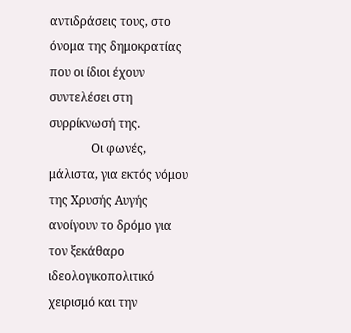αντιδράσεις τους, στο όνομα της δημοκρατίας που οι ίδιοι έχουν συντελέσει στη συρρίκνωσή της.
              Οι φωνές,  μάλιστα, για εκτός νόμου της Χρυσής Αυγής ανοίγουν το δρόμο για τον ξεκάθαρο ιδεολογικοπολιτικό χειρισμό και την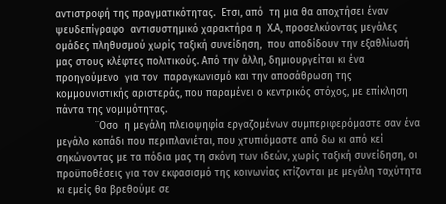αντιστροφή της πραγματικότητας.  Ετσι, από  τη μια θα αποχτήσει έναν ψευδεπίγραφο  αντισυστημικό χαρακτήρα η  Χ.Α, προσελκύοντας μεγάλες ομάδες πληθυσμού χωρίς ταξική συνείδηση,  που αποδίδουν την εξαθλίωσή μας στους κλέφτες πολιτικούς. Από την άλλη, δημιουργείται κι ένα προηγούμενο  για τον  παραγκωνισμό και την αποσάθρωση της κομμουνιστικής αριστεράς, που παραμένει ο κεντρικός στόχος, με επίκληση πάντα της νομιμότητας.
             ¨Οσο  η μεγάλη πλειοψηφία εργαζομένων συμπεριφερόμαστε σαν ένα μεγάλο κοπάδι που περιπλανιέται, που χτυπιόμαστε από δω κι από κεί σηκώνοντας με τα πόδια μας τη σκόνη των ιδεών, χωρίς ταξική συνείδηση, οι προϋποθέσεις για τον εκφασισμό της κοινωνίας κτίζονται με μεγάλη ταχύτητα κι εμείς θα βρεθούμε σε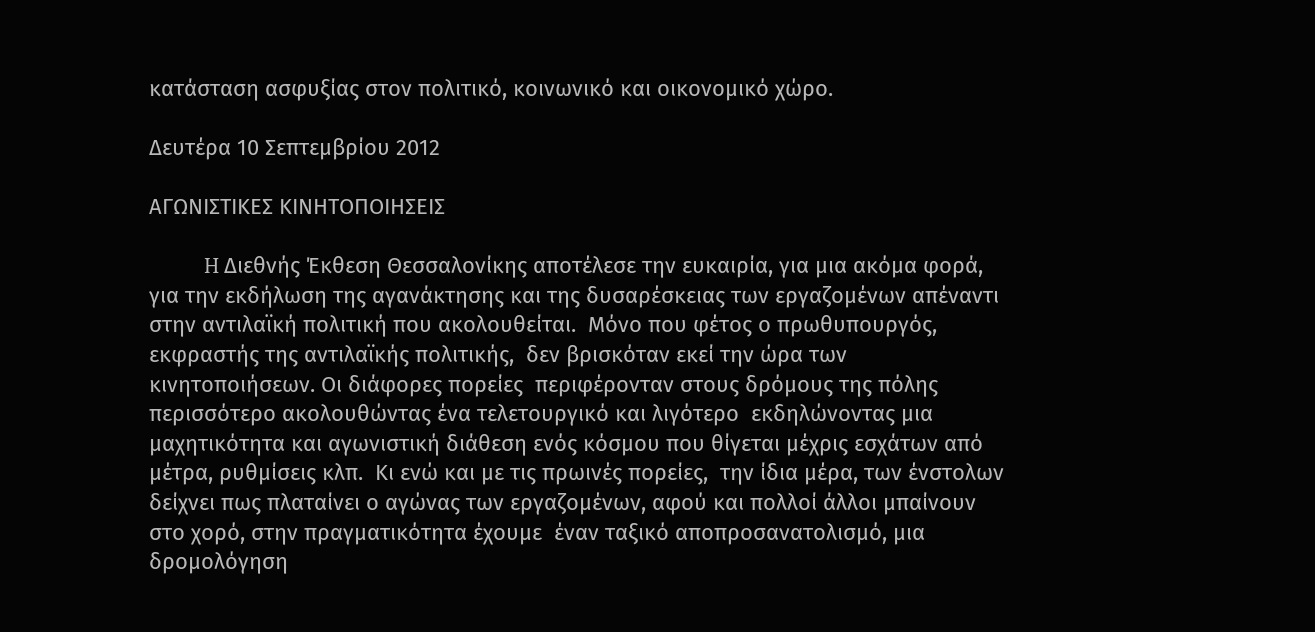κατάσταση ασφυξίας στον πολιτικό, κοινωνικό και οικονομικό χώρο.

Δευτέρα 10 Σεπτεμβρίου 2012

ΑΓΩΝΙΣΤΙΚΕΣ ΚΙΝΗΤΟΠΟΙΗΣΕΙΣ

           H Διεθνής Έκθεση Θεσσαλονίκης αποτέλεσε την ευκαιρία, για μια ακόμα φορά, για την εκδήλωση της αγανάκτησης και της δυσαρέσκειας των εργαζομένων απέναντι στην αντιλαϊκή πολιτική που ακολουθείται.  Μόνο που φέτος ο πρωθυπουργός, εκφραστής της αντιλαϊκής πολιτικής,  δεν βρισκόταν εκεί την ώρα των κινητοποιήσεων. Οι διάφορες πορείες  περιφέρονταν στους δρόμους της πόλης περισσότερο ακολουθώντας ένα τελετουργικό και λιγότερο  εκδηλώνοντας μια μαχητικότητα και αγωνιστική διάθεση ενός κόσμου που θίγεται μέχρις εσχάτων από μέτρα, ρυθμίσεις κλπ.  Κι ενώ και με τις πρωινές πορείες,  την ίδια μέρα, των ένστολων δείχνει πως πλαταίνει ο αγώνας των εργαζομένων, αφού και πολλοί άλλοι μπαίνουν στο χορό, στην πραγματικότητα έχουμε  έναν ταξικό αποπροσανατολισμό, μια δρομολόγηση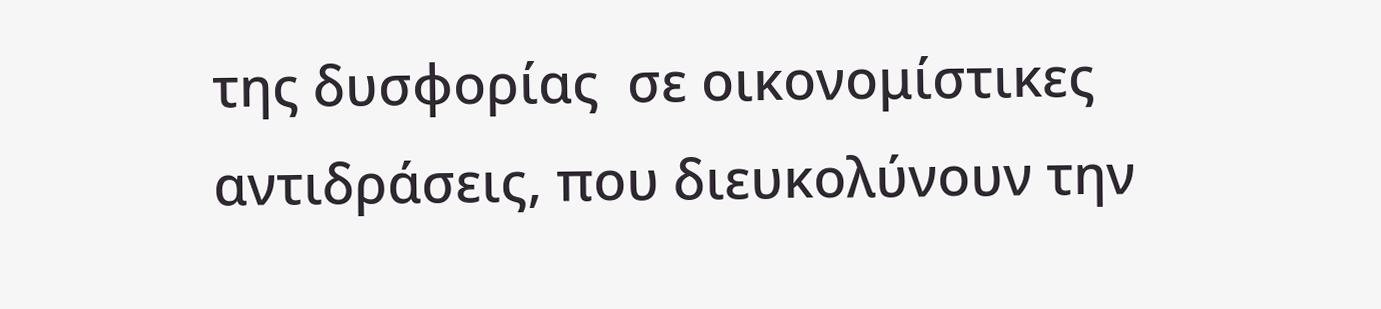της δυσφορίας  σε οικονομίστικες αντιδράσεις, που διευκολύνουν την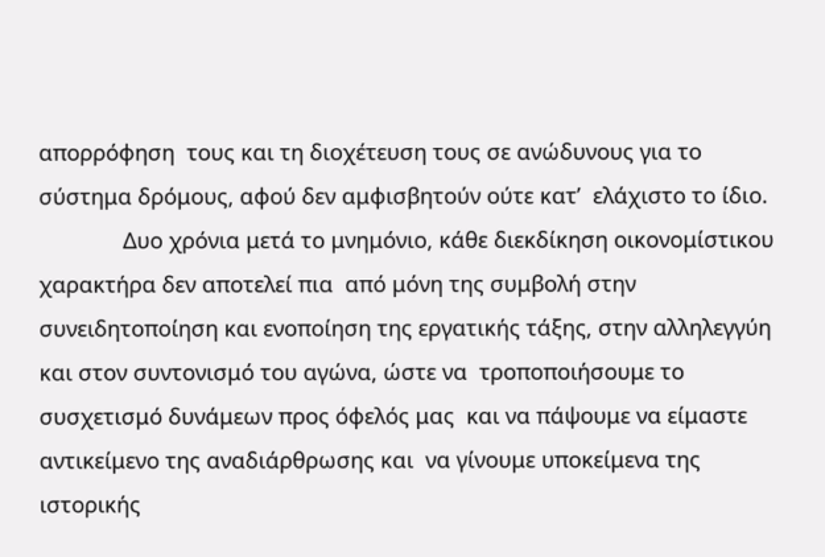απορρόφηση  τους και τη διοχέτευση τους σε ανώδυνους για το σύστημα δρόμους, αφού δεν αμφισβητούν ούτε κατ’  ελάχιστο το ίδιο.
              Δυο χρόνια μετά το μνημόνιο, κάθε διεκδίκηση οικονομίστικου χαρακτήρα δεν αποτελεί πια  από μόνη της συμβολή στην συνειδητοποίηση και ενοποίηση της εργατικής τάξης, στην αλληλεγγύη και στον συντονισμό του αγώνα, ώστε να  τροποποιήσουμε το συσχετισμό δυνάμεων προς όφελός μας  και να πάψουμε να είμαστε αντικείμενο της αναδιάρθρωσης και  να γίνουμε υποκείμενα της ιστορικής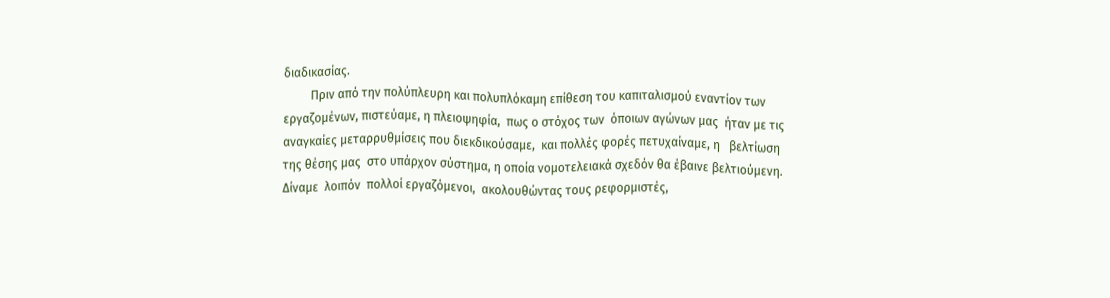διαδικασίας.
         Πριν από την πολύπλευρη και πολυπλόκαμη επίθεση του καπιταλισμού εναντίον των εργαζομένων, πιστεύαμε, η πλειοψηφία,  πως ο στόχος των  όποιων αγώνων μας  ήταν με τις αναγκαίες μεταρρυθμίσεις που διεκδικούσαμε,  και πολλές φορές πετυχαίναμε, η   βελτίωση της θέσης μας  στο υπάρχον σύστημα, η οποία νομοτελειακά σχεδόν θα έβαινε βελτιούμενη. Δίναμε  λοιπόν  πολλοί εργαζόμενοι,  ακολουθώντας τους ρεφορμιστές,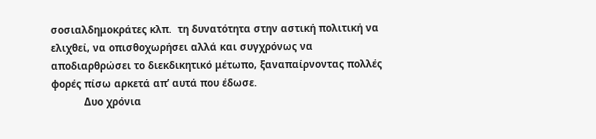σοσιαλδημοκράτες κλπ.  τη δυνατότητα στην αστική πολιτική να ελιχθεί, να οπισθοχωρήσει αλλά και συγχρόνως να αποδιαρθρώσει το διεκδικητικό μέτωπο, ξαναπαίρνοντας πολλές φορές πίσω αρκετά απ’ αυτά που έδωσε.
           Δυο χρόνια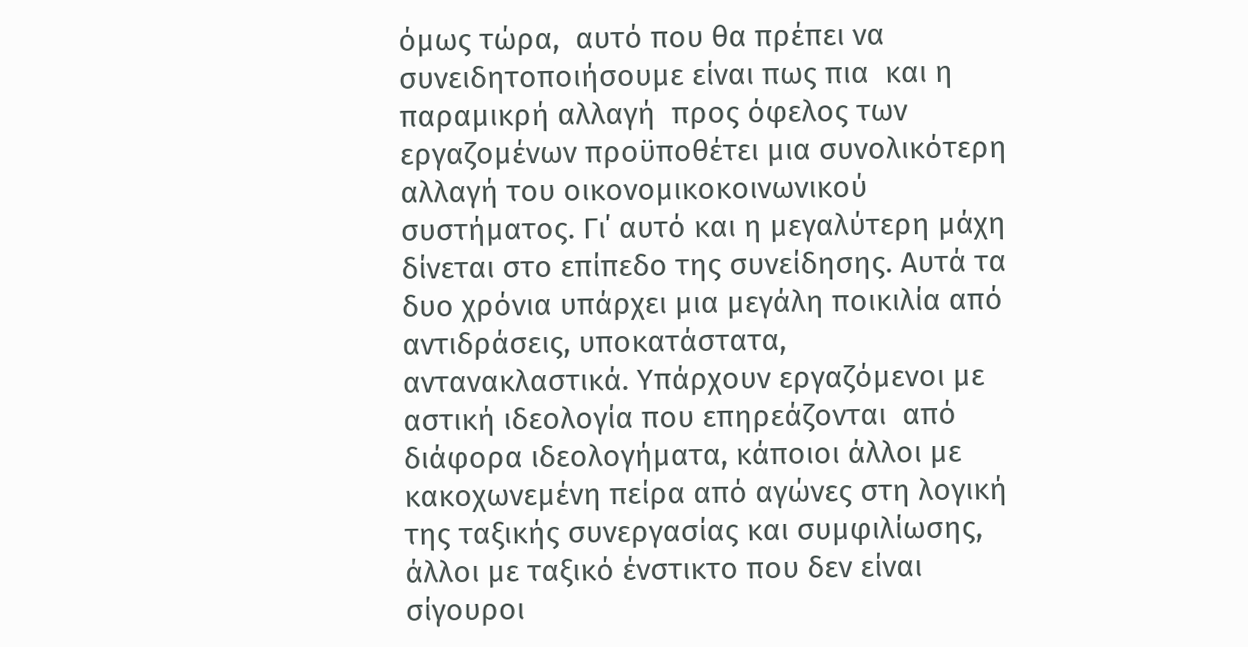όμως τώρα,  αυτό που θα πρέπει να  συνειδητοποιήσουμε είναι πως πια  και η παραμικρή αλλαγή  προς όφελος των εργαζομένων προϋποθέτει μια συνολικότερη αλλαγή του οικονομικοκοινωνικού συστήματος. Γι΄ αυτό και η μεγαλύτερη μάχη δίνεται στο επίπεδο της συνείδησης. Αυτά τα δυο χρόνια υπάρχει μια μεγάλη ποικιλία από αντιδράσεις, υποκατάστατα, αντανακλαστικά. Υπάρχουν εργαζόμενοι με αστική ιδεολογία που επηρεάζονται  από διάφορα ιδεολογήματα, κάποιοι άλλοι με κακοχωνεμένη πείρα από αγώνες στη λογική  της ταξικής συνεργασίας και συμφιλίωσης, άλλοι με ταξικό ένστικτο που δεν είναι σίγουροι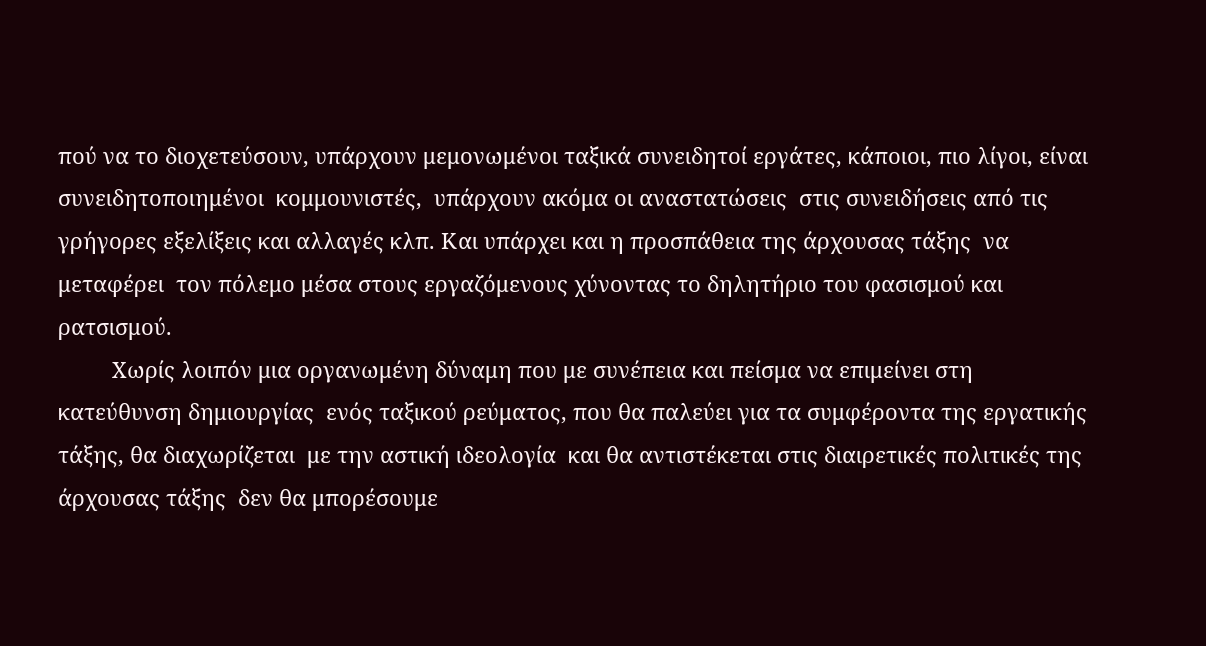πού να το διοχετεύσουν, υπάρχουν μεμονωμένοι ταξικά συνειδητοί εργάτες, κάποιοι, πιο λίγοι, είναι  συνειδητοποιημένοι  κομμουνιστές,  υπάρχουν ακόμα οι αναστατώσεις  στις συνειδήσεις από τις γρήγορες εξελίξεις και αλλαγές κλπ. Και υπάρχει και η προσπάθεια της άρχουσας τάξης  να μεταφέρει  τον πόλεμο μέσα στους εργαζόμενους χύνοντας το δηλητήριο του φασισμού και ρατσισμού.
         Χωρίς λοιπόν μια οργανωμένη δύναμη που με συνέπεια και πείσμα να επιμείνει στη  κατεύθυνση δημιουργίας  ενός ταξικού ρεύματος, που θα παλεύει για τα συμφέροντα της εργατικής τάξης, θα διαχωρίζεται  με την αστική ιδεολογία  και θα αντιστέκεται στις διαιρετικές πολιτικές της άρχουσας τάξης  δεν θα μπορέσουμε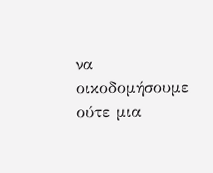να οικοδομήσουμε ούτε μια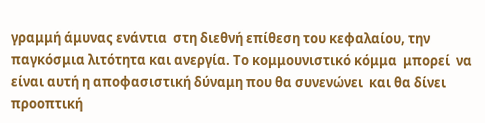γραμμή άμυνας ενάντια  στη διεθνή επίθεση του κεφαλαίου, την παγκόσμια λιτότητα και ανεργία. Το κομμουνιστικό κόμμα  μπορεί  να είναι αυτή η αποφασιστική δύναμη που θα συνενώνει  και θα δίνει προοπτική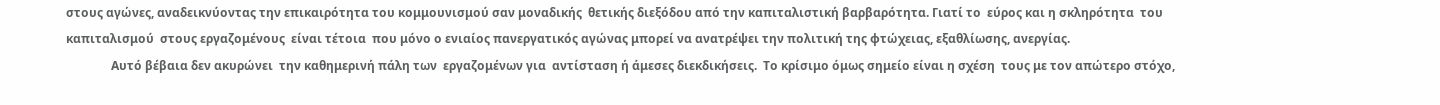στους αγώνες, αναδεικνύοντας την επικαιρότητα του κομμουνισμού σαν μοναδικής  θετικής διεξόδου από την καπιταλιστική βαρβαρότητα. Γιατί το  εύρος και η σκληρότητα  του καπιταλισμού  στους εργαζομένους  είναι τέτοια  που μόνο ο ενιαίος πανεργατικός αγώνας μπορεί να ανατρέψει την πολιτική της φτώχειας, εξαθλίωσης, ανεργίας.
               Αυτό βέβαια δεν ακυρώνει  την καθημερινή πάλη των  εργαζομένων για  αντίσταση ή άμεσες διεκδικήσεις.  Το κρίσιμο όμως σημείο είναι η σχέση  τους με τον απώτερο στόχο,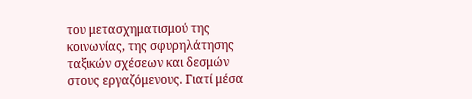του μετασχηματισμού της κοινωνίας, της σφυρηλάτησης ταξικών σχέσεων και δεσμών στους εργαζόμενους. Γιατί μέσα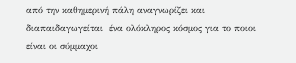από την καθημερινή πάλη αναγνωρίζει και  διαπαιδαγωγείται  ένα ολόκληρος κόσμος για το ποιοι είναι οι σύμμαχοι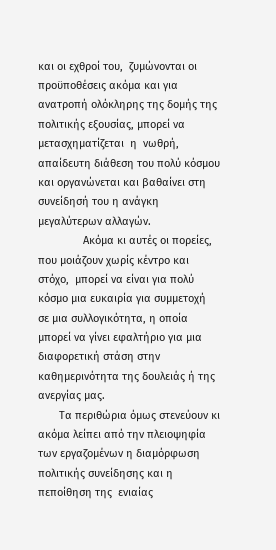και οι εχθροί του,  ζυμώνονται οι προϋποθέσεις ακόμα και για ανατροπή ολόκληρης της δομής της πολιτικής εξουσίας, μπορεί να μετασχηματίζεται  η  νωθρή, απαίδευτη διάθεση του πολύ κόσμου και οργανώνεται και βαθαίνει στη συνείδησή του η ανάγκη μεγαλύτερων αλλαγών.
               Ακόμα κι αυτές οι πορείες,  που μοιάζουν χωρίς κέντρο και στόχο,  μπορεί να είναι για πολύ κόσμο μια ευκαιρία για συμμετοχή  σε μια συλλογικότητα, η οποία  μπορεί να γίνει εφαλτήριο για μια διαφορετική στάση στην καθημερινότητα της δουλειάς ή της ανεργίας μας.
       Τα περιθώρια όμως στενεύουν κι ακόμα λείπει από την πλειοψηφία των εργαζομένων η διαμόρφωση πολιτικής συνείδησης και η πεποίθηση της  ενιαίας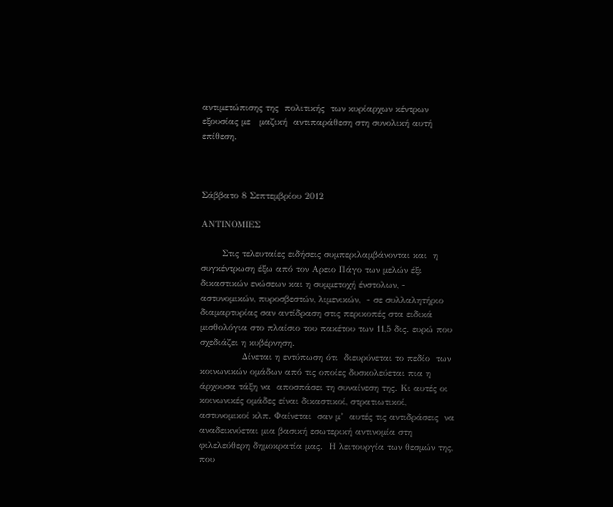αντιμετώπισης της  πολιτικής  των κυρίαρχων κέντρων εξουσίας με   μαζική  αντιπαράθεση στη συνολική αυτή επίθεση.



Σάββατο 8 Σεπτεμβρίου 2012

ΑΝΤΙΝΟΜΙΕΣ

       Στις τελευταίες ειδήσεις συμπεριλαμβάνονται και  η συγκέντρωση έξω από τον Αρειο Πάγο των μελών έξι δικαστικών ενώσεων και η συμμετοχή ένστολων, - αστυνομικών, πυροσβεστών, λιμενικών,  - σε συλλαλητήριο διαμαρτυρίας σαν αντίδραση στις περικοπές στα ειδικά μισθολόγια στο πλαίσιο του πακέτου των 11,5 δις. ευρώ που σχεδιάζει η κυβέρνηση.
              Δίνεται η εντύπωση ότι  διευρύνεται το πεδίο  των κοινωνικών ομάδων από τις οποίες δυσκολεύεται πια η άρχουσα τάξη να  αποσπάσει τη συναίνεση της. Κι αυτές οι κοινωνικές ομάδες είναι δικαστικοί, στρατιωτικοί, αστυνομικοί κλπ. Φαίνεται  σαν μ’  αυτές τις αντιδράσεις  να  αναδεικνύεται μια βασική εσωτερική αντινομία στη φιλελεύθερη δημοκρατία μας.  Η λειτουργία των θεσμών της, που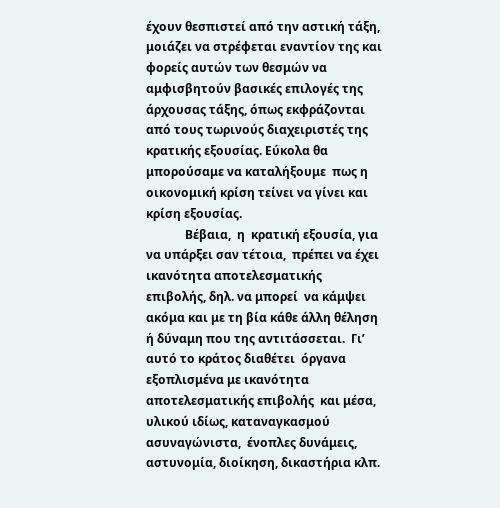έχουν θεσπιστεί από την αστική τάξη, μοιάζει να στρέφεται εναντίον της και φορείς αυτών των θεσμών να αμφισβητούν βασικές επιλογές της άρχουσας τάξης, όπως εκφράζονται από τους τωρινούς διαχειριστές της κρατικής εξουσίας. Εύκολα θα μπορούσαμε να καταλήξουμε  πως η οικονομική κρίση τείνει να γίνει και κρίση εξουσίας.
             Βέβαια,  η  κρατική εξουσία, για να υπάρξει σαν τέτοια,  πρέπει να έχει  ικανότητα αποτελεσματικής επιβολής, δηλ. να μπορεί  να κάμψει ακόμα και με τη βία κάθε άλλη θέληση ή δύναμη που της αντιτάσσεται.  Γι’  αυτό το κράτος διαθέτει  όργανα εξοπλισμένα με ικανότητα αποτελεσματικής επιβολής  και μέσα, υλικού ιδίως, καταναγκασμού ασυναγώνιστα,  ένοπλες δυνάμεις, αστυνομία, διοίκηση, δικαστήρια κλπ.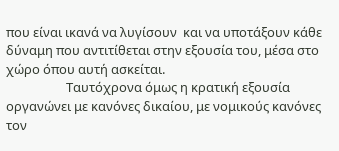που είναι ικανά να λυγίσουν  και να υποτάξουν κάθε δύναμη που αντιτίθεται στην εξουσία του, μέσα στο χώρο όπου αυτή ασκείται.
                    Ταυτόχρονα όμως η κρατική εξουσία οργανώνει με κανόνες δικαίου, με νομικούς κανόνες τον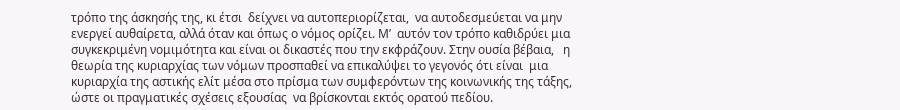τρόπο της άσκησής της, κι έτσι  δείχνει να αυτοπεριορίζεται,  να αυτοδεσμεύεται να μην ενεργεί αυθαίρετα, αλλά όταν και όπως ο νόμος ορίζει. Μ’  αυτόν τον τρόπο καθιδρύει μια συγκεκριμένη νομιμότητα και είναι οι δικαστές που την εκφράζουν. Στην ουσία βέβαια,   η θεωρία της κυριαρχίας των νόμων προσπαθεί να επικαλύψει το γεγονός ότι είναι  μια κυριαρχία της αστικής ελίτ μέσα στο πρίσμα των συμφερόντων της κοινωνικής της τάξης, ώστε οι πραγματικές σχέσεις εξουσίας  να βρίσκονται εκτός ορατού πεδίου.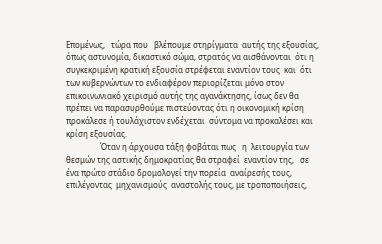Επομένως,   τώρα που   βλέπουμε στηρίγματα  αυτής της εξουσίας, όπως αστυνομία, δικαστικό σώμα, στρατός να αισθάνονται  ότι η συγκεκριμένη κρατική εξουσία στρέφεται εναντίον τους  και  ότι των κυβερνώντων το ενδιαφέρον περιορίζεται μόνο στον επικοινωνιακό χειρισμό αυτής της αγανάκτησης, ίσως δεν θα πρέπει να παρασυρθούμε πιστεύοντας ότι η οικονομική κρίση προκάλεσε ή τουλάχιστον ενδέχεται  σύντομα να προκαλέσει και κρίση εξουσίας.
                 Όταν η άρχουσα τάξη φοβάται πως   η  λειτουργία των θεσμών της αστικής δημοκρατίας θα στραφεί  εναντίον της,   σε ένα πρώτο στάδιο δρομολογεί την πορεία  αναίρεσής τους, επιλέγοντας  μηχανισμούς  αναστολής τους, με τροποποιήσεις,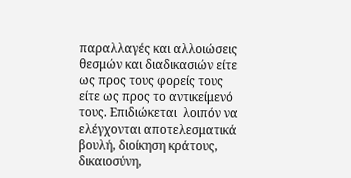παραλλαγές και αλλοιώσεις θεσμών και διαδικασιών είτε ως προς τους φορείς τους είτε ως προς το αντικείμενό τους. Επιδιώκεται  λοιπόν να ελέγχονται αποτελεσματικά βουλή, διοίκηση κράτους, δικαιοσύνη,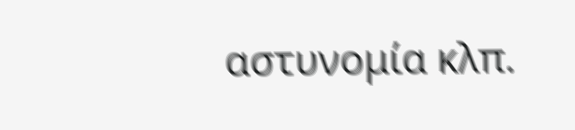αστυνομία κλπ.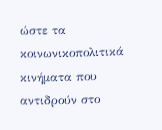ώστε τα κοινωνικοπολιτικά κινήματα που αντιδρούν στο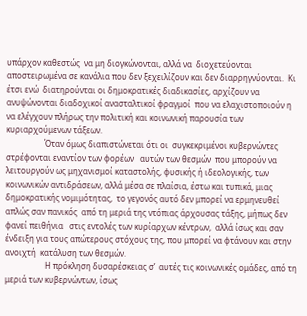υπάρχον καθεστώς  να μη διογκώνονται, αλλά να  διοχετεύονται αποστειρωμένα σε κανάλια που δεν ξεχειλίζουν και δεν διαρρηγνύονται.  Κι έτσι ενώ  διατηρούνται οι δημοκρατικές διαδικασίες, αρχίζουν να ανυψώνονται διαδοχικοί ανασταλτικοί φραγμοί  που να ελαχιστοποιούν η να ελέγχουν πλήρως την πολιτική και κοινωνική παρουσία των κυριαρχούμενων τάξεων.
                   Όταν όμως διαπιστώνεται ότι οι  συγκεκριμένοι κυβερνώντες στρέφονται εναντίον των φορέων   αυτών των θεσμών  που μπορούν να λειτουργούν ως μηχανισμοί καταστολής, φυσικής ή ιδεολογικής, των κοινωνικών αντιδράσεων, αλλά μέσα σε πλαίσια, έστω και τυπικά, μιας δημοκρατικής νομιμότητας,  το γεγονός αυτό δεν μπορεί να ερμηνευθεί απλώς σαν πανικός  από τη μεριά της ντόπιας άρχουσας τάξης, μήπως δεν φανεί πειθήνια   στις εντολές των κυρίαρχων κέντρων,  αλλά ίσως και σαν ένδειξη για τους απώτερους στόχους της, που μπορεί να φτάνουν και στην  ανοιχτή  κατάλυση των θεσμών.
                    Η πρόκληση δυσαρέσκειας σ’  αυτές τις κοινωνικές ομάδες, από τη μεριά των κυβερνώντων, ίσως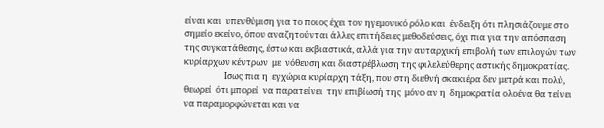είναι και  υπενθύμιση για το ποιος έχει τον ηγεμονικό ρόλο και  ένδειξη ότι πλησιάζουμε στο σημείο εκείνο, όπου αναζητούνται άλλες επιτήδειες μεθοδεύσεις, όχι πια για την απόσπαση της συγκατάθεσης, έστω και εκβιαστικά, αλλά για την αυταρχική επιβολή των επιλογών των κυρίαρχων κέντρων  με  νόθευση και διαστρέβλωση της φιλελεύθερης αστικής δημοκρατίας.
                    Ισως πια η  εγχώρια κυρίαρχη τάξη, που στη διεθνή σκακιέρα δεν μετρά και πολύ, θεωρεί  ότι μπορεί  να παρατείνει  την επιβίωσή της  μόνο αν η  δημοκρατία ολοένα θα τείνει να παραμορφώνεται και να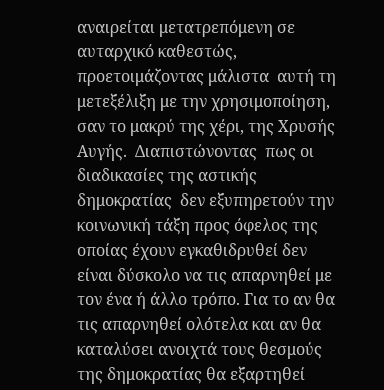αναιρείται μετατρεπόμενη σε αυταρχικό καθεστώς, προετοιμάζοντας μάλιστα  αυτή τη μετεξέλιξη με την χρησιμοποίηση,  σαν το μακρύ της χέρι, της Χρυσής Αυγής.  Διαπιστώνοντας  πως οι διαδικασίες της αστικής δημοκρατίας  δεν εξυπηρετούν την κοινωνική τάξη προς όφελος της οποίας έχουν εγκαθιδρυθεί δεν είναι δύσκολο να τις απαρνηθεί με τον ένα ή άλλο τρόπο. Για το αν θα τις απαρνηθεί ολότελα και αν θα καταλύσει ανοιχτά τους θεσμούς της δημοκρατίας θα εξαρτηθεί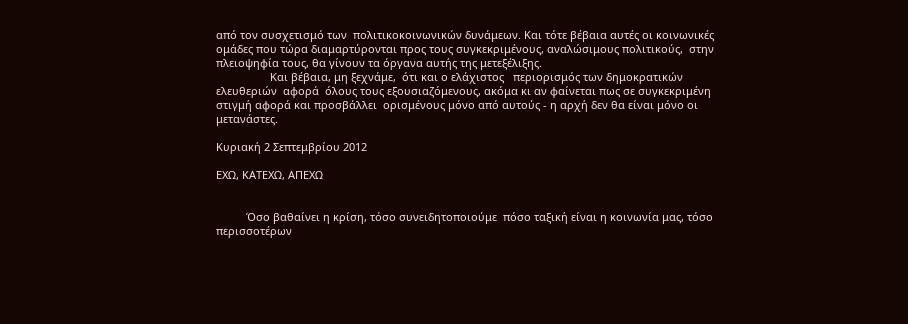από τον συσχετισμό των  πολιτικοκοινωνικών δυνάμεων. Και τότε βέβαια αυτές οι κοινωνικές ομάδες που τώρα διαμαρτύρονται προς τους συγκεκριμένους, αναλώσιμους πολιτικούς,  στην πλειοψηφία τους, θα γίνουν τα όργανα αυτής της μετεξέλιξης.
                  Και βέβαια, μη ξεχνάμε,  ότι και ο ελάχιστος   περιορισμός των δημοκρατικών ελευθεριών  αφορά  όλους τους εξουσιαζόμενους, ακόμα κι αν φαίνεται πως σε συγκεκριμένη στιγμή αφορά και προσβάλλει  ορισμένους μόνο από αυτούς - η αρχή δεν θα είναι μόνο οι μετανάστες.

Κυριακή 2 Σεπτεμβρίου 2012

ΕΧΩ, ΚΑΤΕΧΩ, ΑΠΕΧΩ


          Όσο βαθαίνει η κρίση, τόσο συνειδητοποιούμε  πόσο ταξική είναι η κοινωνία μας, τόσο περισσοτέρων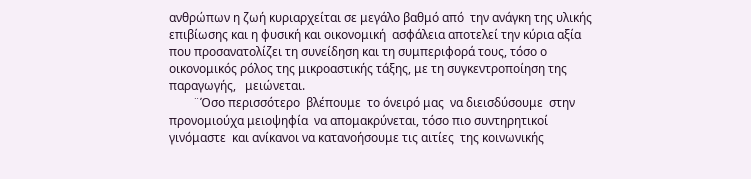ανθρώπων η ζωή κυριαρχείται σε μεγάλο βαθμό από  την ανάγκη της υλικής επιβίωσης και η φυσική και οικονομική  ασφάλεια αποτελεί την κύρια αξία που προσανατολίζει τη συνείδηση και τη συμπεριφορά τους, τόσο ο οικονομικός ρόλος της μικροαστικής τάξης, με τη συγκεντροποίηση της παραγωγής,   μειώνεται.
        ¨Όσο περισσότερο  βλέπουμε  το όνειρό μας  να διεισδύσουμε  στην προνομιούχα μειοψηφία  να απομακρύνεται, τόσο πιο συντηρητικοί γινόμαστε  και ανίκανοι να κατανοήσουμε τις αιτίες  της κοινωνικής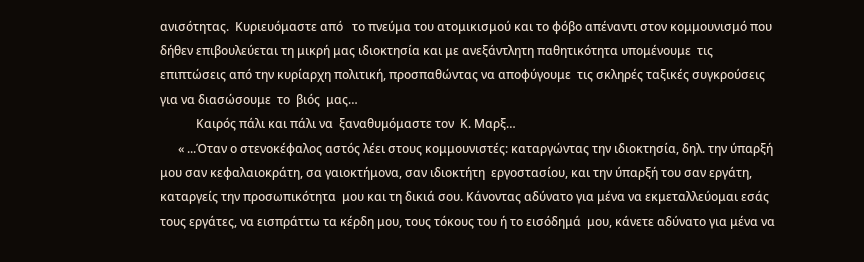ανισότητας.  Κυριευόμαστε από   το πνεύμα του ατομικισμού και το φόβο απέναντι στον κομμουνισμό που δήθεν επιβουλεύεται τη μικρή μας ιδιοκτησία και με ανεξάντλητη παθητικότητα υπομένουμε  τις επιπτώσεις από την κυρίαρχη πολιτική, προσπαθώντας να αποφύγουμε  τις σκληρές ταξικές συγκρούσεις για να διασώσουμε  το  βιός  μας…
            Καιρός πάλι και πάλι να  ξαναθυμόμαστε τον  Κ. Μαρξ…
      « ...Όταν ο στενοκέφαλος αστός λέει στους κομμουνιστές: καταργώντας την ιδιοκτησία, δηλ. την ύπαρξή μου σαν κεφαλαιοκράτη, σα γαιοκτήμονα, σαν ιδιοκτήτη  εργοστασίου, και την ύπαρξή του σαν εργάτη, καταργείς την προσωπικότητα  μου και τη δικιά σου. Κάνοντας αδύνατο για μένα να εκμεταλλεύομαι εσάς τους εργάτες, να εισπράττω τα κέρδη μου, τους τόκους του ή το εισόδημά  μου, κάνετε αδύνατο για μένα να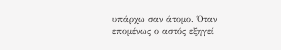υπάρχω σαν άτομο. Όταν επομένως ο αστός εξηγεί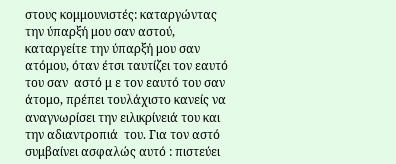στους κομμουνιστές: καταργώντας την ύπαρξή μου σαν αστού, καταργείτε την ύπαρξή μου σαν ατόμου, όταν έτσι ταυτίζει τον εαυτό του σαν  αστό μ ε τον εαυτό του σαν άτομο, πρέπει τουλάχιστο κανείς να αναγνωρίσει την ειλικρίνειά του και την αδιαντροπιά  του. Για τον αστό συμβαίνει ασφαλώς αυτό : πιστεύει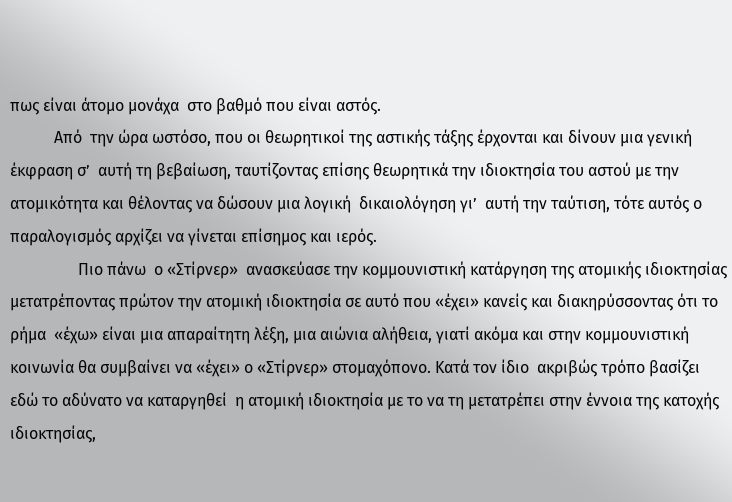πως είναι άτομο μονάχα  στο βαθμό που είναι αστός.
           Από  την ώρα ωστόσο, που οι θεωρητικοί της αστικής τάξης έρχονται και δίνουν μια γενική έκφραση σ’  αυτή τη βεβαίωση, ταυτίζοντας επίσης θεωρητικά την ιδιοκτησία του αστού με την ατομικότητα και θέλοντας να δώσουν μια λογική  δικαιολόγηση γι’  αυτή την ταύτιση, τότε αυτός ο παραλογισμός αρχίζει να γίνεται επίσημος και ιερός.
                 Πιο πάνω  ο «Στίρνερ»  ανασκεύασε την κομμουνιστική κατάργηση της ατομικής ιδιοκτησίας μετατρέποντας πρώτον την ατομική ιδιοκτησία σε αυτό που «έχει» κανείς και διακηρύσσοντας ότι το ρήμα  «έχω» είναι μια απαραίτητη λέξη, μια αιώνια αλήθεια, γιατί ακόμα και στην κομμουνιστική  κοινωνία θα συμβαίνει να «έχει» ο «Στίρνερ» στομαχόπονο. Κατά τον ίδιο  ακριβώς τρόπο βασίζει  εδώ το αδύνατο να καταργηθεί  η ατομική ιδιοκτησία με το να τη μετατρέπει στην έννοια της κατοχής  ιδιοκτησίας,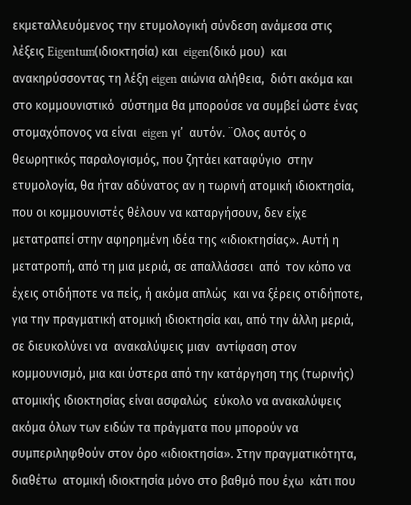εκμεταλλευόμενος την ετυμολογική σύνδεση ανάμεσα στις λέξεις Eigentum(ιδιοκτησία) και  eigen(δικό μου)  και ανακηρύσσοντας τη λέξη eigen αιώνια αλήθεια,  διότι ακόμα και στο κομμουνιστικό  σύστημα θα μπορούσε να συμβεί ώστε ένας στομαχόπονος να είναι  eigen γι’  αυτόν. ¨Ολος αυτός ο θεωρητικός παραλογισμός, που ζητάει καταφύγιο  στην ετυμολογία, θα ήταν αδύνατος αν η τωρινή ατομική ιδιοκτησία, που οι κομμουνιστές θέλουν να καταργήσουν, δεν είχε μετατραπεί στην αφηρημένη ιδέα της «ιδιοκτησίας». Αυτή η μετατροπή, από τη μια μεριά, σε απαλλάσσει  από  τον κόπο να έχεις οτιδήποτε να πείς, ή ακόμα απλώς  και να ξέρεις οτιδήποτε, για την πραγματική ατομική ιδιοκτησία και, από την άλλη μεριά, σε διευκολύνει να  ανακαλύψεις μιαν  αντίφαση στον κομμουνισμό, μια και ύστερα από την κατάργηση της (τωρινής) ατομικής ιδιοκτησίας είναι ασφαλώς  εύκολο να ανακαλύψεις ακόμα όλων των ειδών τα πράγματα που μπορούν να συμπεριληφθούν στον όρο «ιδιοκτησία». Στην πραγματικότητα, διαθέτω  ατομική ιδιοκτησία μόνο στο βαθμό που έχω  κάτι που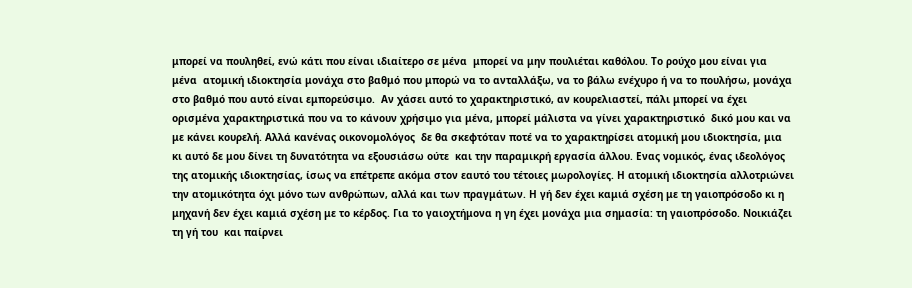μπορεί να πουληθεί, ενώ κάτι που είναι ιδιαίτερο σε μένα  μπορεί να μην πουλιέται καθόλου. Το ρούχο μου είναι για μένα  ατομική ιδιοκτησία μονάχα στο βαθμό που μπορώ να το ανταλλάξω, να το βάλω ενέχυρο ή να το πουλήσω, μονάχα στο βαθμό που αυτό είναι εμπορεύσιμο.  Αν χάσει αυτό το χαρακτηριστικό, αν κουρελιαστεί, πάλι μπορεί να έχει ορισμένα χαρακτηριστικά που να το κάνουν χρήσιμο για μένα, μπορεί μάλιστα να γίνει χαρακτηριστικό  δικό μου και να με κάνει κουρελή. Αλλά κανένας οικονομολόγος  δε θα σκεφτόταν ποτέ να το χαρακτηρίσει ατομική μου ιδιοκτησία, μια κι αυτό δε μου δίνει τη δυνατότητα να εξουσιάσω ούτε  και την παραμικρή εργασία άλλου. Ενας νομικός, ένας ιδεολόγος της ατομικής ιδιοκτησίας, ίσως να επέτρεπε ακόμα στον εαυτό του τέτοιες μωρολογίες. Η ατομική ιδιοκτησία αλλοτριώνει την ατομικότητα όχι μόνο των ανθρώπων, αλλά και των πραγμάτων. Η γή δεν έχει καμιά σχέση με τη γαιοπρόσοδο κι η μηχανή δεν έχει καμιά σχέση με το κέρδος. Για το γαιοχτήμονα η γη έχει μονάχα μια σημασία: τη γαιοπρόσοδο. Νοικιάζει  τη γή του  και παίρνει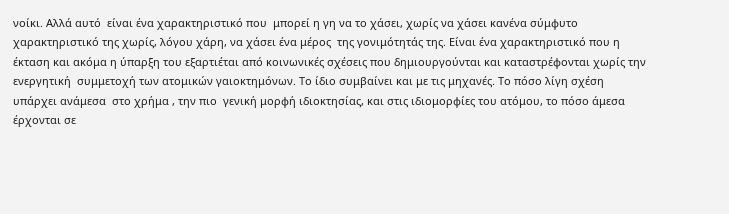νοίκι. Αλλά αυτό  είναι ένα χαρακτηριστικό που  μπορεί η γη να το χάσει, χωρίς να χάσει κανένα σύμφυτο χαρακτηριστικό της χωρίς, λόγου χάρη, να χάσει ένα μέρος  της γονιμότητάς της. Είναι ένα χαρακτηριστικό που η έκταση και ακόμα η ύπαρξη του εξαρτιέται από κοινωνικές σχέσεις που δημιουργούνται και καταστρέφονται χωρίς την ενεργητική  συμμετοχή των ατομικών γαιοκτημόνων. Το ίδιο συμβαίνει και με τις μηχανές. Το πόσο λίγη σχέση υπάρχει ανάμεσα  στο χρήμα , την πιο  γενική μορφή ιδιοκτησίας, και στις ιδιομορφίες του ατόμου, το πόσο άμεσα έρχονται σε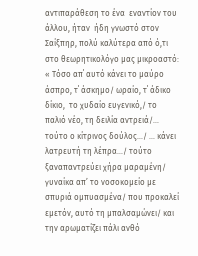αντιπαράθεση το ένα  εναντίον του άλλου, ήταν  ήδη γνωστό στον Σαίξπηρ, πολύ καλύτερα από ό,τι στο θεωρητικολόγο μας μικροαστό:
« Τόσο απ΄ αυτό κάνει το μαύρο  άσπρο, τ΄ άσκημο/ ωραίο, τ΄ άδικο δίκιο,  το χυδαίο ευγενικό,/ το παλιό νέο, τη δειλία αντρειά/… τούτο ο κίτρινος δούλος…/ … κάνει λατρευτή τη λέπρα…/ τούτο ξαναπαντρεύει χήρα μαραμένη/ γυναίκα απ’ το νοσοκομείο με σπυριά ομπυασμένα/ που προκαλεί εμετόν, αυτό τη μπαλσαμώνει/ και την αρωματίζει πάλι ανθό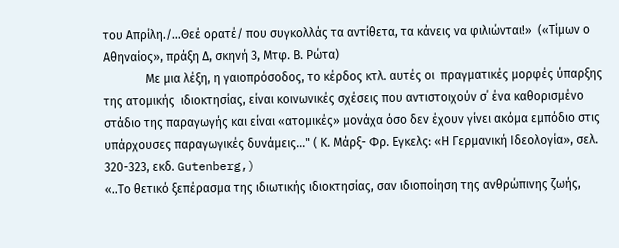του Απρίλη./…Θεέ ορατέ/ που συγκολλάς τα αντίθετα, τα κάνεις να φιλιώνται!»  («Τίμων ο Αθηναίος», πράξη Δ, σκηνή 3, Μτφ. Β. Ρώτα)
              Με μια λέξη, η γαιοπρόσοδος, το κέρδος κτλ. αυτές οι  πραγματικές μορφές ύπαρξης της ατομικής  ιδιοκτησίας, είναι κοινωνικές σχέσεις που αντιστοιχούν σ΄ ένα καθορισμένο στάδιο της παραγωγής και είναι «ατομικές» μονάχα όσο δεν έχουν γίνει ακόμα εμπόδιο στις υπάρχουσες παραγωγικές δυνάμεις..." ( Κ. Μάρξ- Φρ. Εγκελς: «Η Γερμανική Ιδεολογία», σελ. 320-323, εκδ. Gutenberg,)
«..Το θετικό ξεπέρασμα της ιδιωτικής ιδιοκτησίας, σαν ιδιοποίηση της ανθρώπινης ζωής,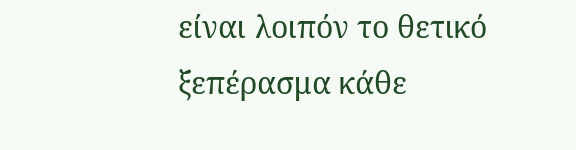είναι λοιπόν το θετικό ξεπέρασμα κάθε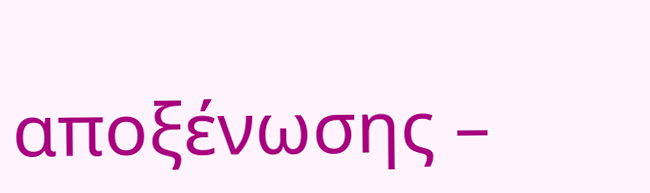αποξένωσης –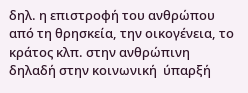δηλ. η επιστροφή του ανθρώπου από τη θρησκεία, την οικογένεια, το κράτος κλπ. στην ανθρώπινη  δηλαδή στην κοινωνική  ύπαρξή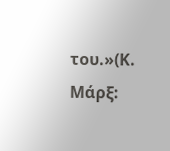του.»(Κ. Μάρξ: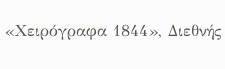«Χειρόγραφα 1844», Διεθνής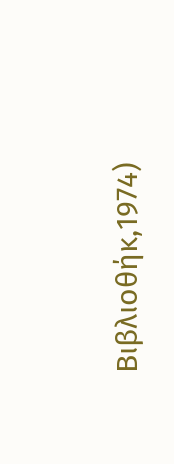Βιβλιοθήκ,1974)